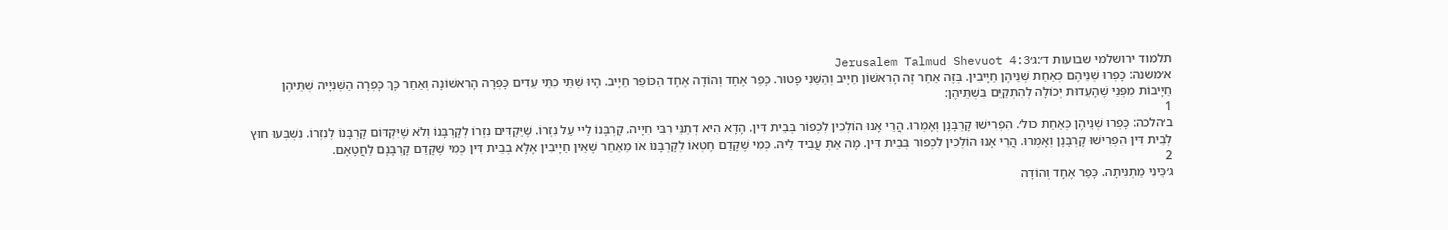תלמוד ירושלמי שבועות ד׳:ג׳Jerusalem Talmud Shevuot 4:3
א׳משנה: כָּפְרוּ שְׁנֵיהֶם כְּאַחַת שְׁנֵיהֶן חַיָיבִין. בְּזֶה אַחַר זֶה הָרִאשׁוֹן חַיָיב וְהַשֵּׁנִי פָטוּר. כָּפַר אֶחָד וְהוֹדָה אֶחָד הַכּוֹפֵר חַיָיב. הָיוּ שְׁתֵּי כִתֵּי עֵדִים כָּפְרָה הָרִאשׁוֹנָה וְאַחַר כָּךְ כָּפְרָה הַשְּׁנִיָיה שְׁתֵּיהֶן חַיָיבוֹת מִפְּנֵי שֶׁהָעֵדוּת יְכוֹלָה לְהִתְקַיֵּם בִּשְׁתֵּיהֶן:
1
ב׳הלכה: כָּפְרוּ שְׁנֵיהֶן כְּאַחַת כול׳. הִפְרִישׁוּ קָרְבָּנָן וְאָמְרוּ. הֲרֵי אָנוּ הוֹלְכִין לִכְפוֹר בְּבֵית דִּין. הָדָא הִיא דְתַנֵּי רִבִּי חִיָיה. קָרְבָּנוֹ לַיי עַל נִזְרוֹ. שֶׁיַּקְדִּים נִזְרוֹ לְקָרְבָּנוֹ וְלֹא שֶׁיִּקְדּוֹם קָרְבָּנוֹ לְנִזְרוֹ. נִשְׁבְּעוּ חוּץ לְבֵית דִּין הִפְרִישׁוּ קָרְבָּנָן וְאָמְרוּ. הֲרֵי אָנוּ הוֹלְכִין לִכְפוֹר בְּבֵית דִּין. מָה אַתְּ עֲבִיד לֵיהּ. כְּמִי שֶׁקָּדַם חֶטְאוֹ לְקָרְבָּנוֹ אֹו מֵאַחַר שֶׁאֵין חַיָיבִין אֶלָּא בְבֵית דִּין כְּמִי שֶׁקָּדַם קָרְבָּנָם לַחֲטָאָם.
2
ג׳כֵּינִי מַתְנִיתָה. כָּפַר אֶחָד וְהוֹדָה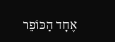אֶחָד הַכּוֹפֵר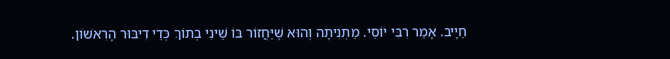חַיָיב. אָמַר רִבִּי יוֹסֵי. מַתְנִיתָה וְהוּא שֶׁיַּחֲזוֹר בּוֹ שֵׁינִי בְתוֹךְ כְּדֵי דִיבּוּר הָרִאשׁוֹן.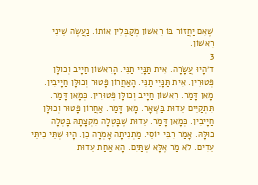שֶׁאִם יַחֲזוֹר בּוֹ רִאשׁוֹן מְקַבְּלִין אוֹתוֹ. נַעֲשֶׂה שֵׁינִי רִאשׁוֹן.
3
ד׳הָיוּ עֲשָׂרָה. אִית תַּנָּיֵי תַנֵּי. הָרִאשׁוֹן חַיָיב וְכולָּן פְּטוּרִין. אִית תַּנָּיֵי תַנֵּי. הָאַחֲרוֹן פָּטוּר וְכוּלָּן חַיָיבִין. מָאן דָּמַר. רִאשׁוֹן חַיָיב וְכולָּן פְּטוּרִין. כְּמָאן דָּמַר. תִּתְקַיֵים עֵדוּת בַּשְּׁאָר. מָאן דָּמַר. אַחֲרוֹן פָּטוּר וְכוּלָּן חַיָיבִין. כְּמָאן דָּמַר. עֵדוּת שֶׁבָּטְלָה מִקְצָתָהּ בָּטְלָה כוּלָּהּ. אָמַר רִבִּי יוֹסֵי. מַתְנִיתָה אָמְרָה כֵן. הָיוּ שְׁתֵּי כִיתֵּי עֵדִים. לֹא מַר אֶלָּא שְׁתַּיִם. הָא אַחַת עֵדוּת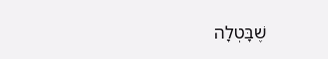שֶׁבָּטְלָה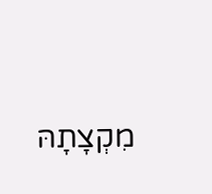מִקְצָתָהּ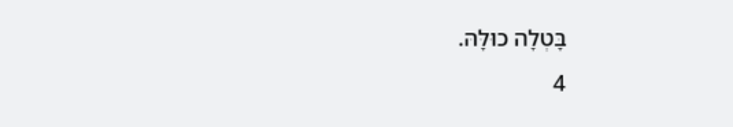בָּטְלָה כוּלָּהּ.
4